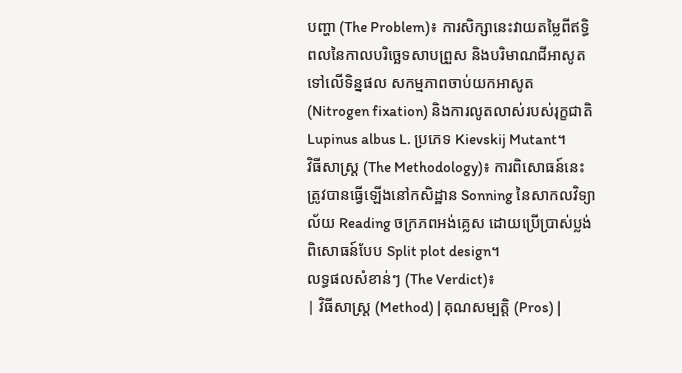បញ្ហា (The Problem)៖ ការសិក្សានេះវាយតម្លៃពីឥទ្ធិពលនៃកាលបរិច្ឆេទសាបព្រួស និងបរិមាណជីអាសូតទៅលើទិន្នផល សកម្មភាពចាប់យកអាសូត (Nitrogen fixation) និងការលូតលាស់របស់រុក្ខជាតិ Lupinus albus L. ប្រភេទ Kievskij Mutant។
វិធីសាស្ត្រ (The Methodology)៖ ការពិសោធន៍នេះត្រូវបានធ្វើឡើងនៅកសិដ្ឋាន Sonning នៃសាកលវិទ្យាល័យ Reading ចក្រភពអង់គ្លេស ដោយប្រើប្រាស់ប្លង់ពិសោធន៍បែប Split plot design។
លទ្ធផលសំខាន់ៗ (The Verdict)៖
| វិធីសាស្ត្រ (Method) | គុណសម្បត្តិ (Pros) |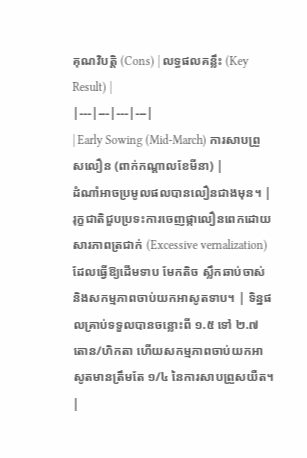គុណវិបត្តិ (Cons) | លទ្ធផលគន្លឹះ (Key Result) |
|---|---|---|---|
| Early Sowing (Mid-March) ការសាបព្រួសលឿន (ពាក់កណ្តាលខែមីនា) |
ដំណាំអាចប្រមូលផលបានលឿនជាងមុន។ | រុក្ខជាតិជួបប្រទះការចេញផ្កាលឿនពេកដោយសារភាពត្រជាក់ (Excessive vernalization) ដែលធ្វើឱ្យដើមទាប មែកតិច ស្លឹកឆាប់ចាស់ និងសកម្មភាពចាប់យកអាសូតទាប។ | ទិន្នផលគ្រាប់ទទួលបានចន្លោះពី ១.៥ ទៅ ២.៧ តោន/ហិកតា ហើយសកម្មភាពចាប់យកអាសូតមានត្រឹមតែ ១/៤ នៃការសាបព្រួសយឺត។ |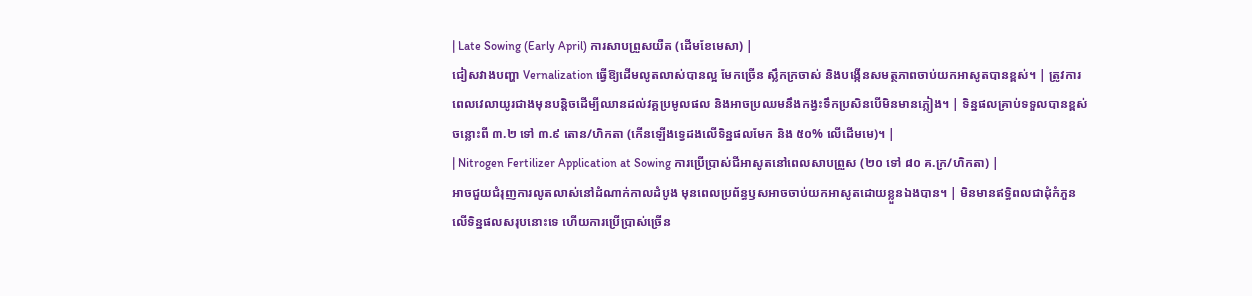| Late Sowing (Early April) ការសាបព្រួសយឺត (ដើមខែមេសា) |
ជៀសវាងបញ្ហា Vernalization ធ្វើឱ្យដើមលូតលាស់បានល្អ មែកច្រើន ស្លឹកក្រចាស់ និងបង្កើនសមត្ថភាពចាប់យកអាសូតបានខ្ពស់។ | ត្រូវការពេលវេលាយូរជាងមុនបន្តិចដើម្បីឈានដល់វគ្គប្រមូលផល និងអាចប្រឈមនឹងកង្វះទឹកប្រសិនបើមិនមានភ្លៀង។ | ទិន្នផលគ្រាប់ទទួលបានខ្ពស់ចន្លោះពី ៣.២ ទៅ ៣.៩ តោន/ហិកតា (កើនឡើងទ្វេដងលើទិន្នផលមែក និង ៥០% លើដើមមេ)។ |
| Nitrogen Fertilizer Application at Sowing ការប្រើប្រាស់ជីអាសូតនៅពេលសាបព្រួស (២០ ទៅ ៨០ គ.ក្រ/ហិកតា) |
អាចជួយជំរុញការលូតលាស់នៅដំណាក់កាលដំបូង មុនពេលប្រព័ន្ធឫសអាចចាប់យកអាសូតដោយខ្លួនឯងបាន។ | មិនមានឥទ្ធិពលជាដុំកំភួនលើទិន្នផលសរុបនោះទេ ហើយការប្រើប្រាស់ច្រើន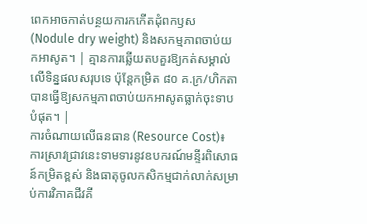ពេកអាចកាត់បន្ថយការកកើតដុំពកឫស (Nodule dry weight) និងសកម្មភាពចាប់យកអាសូត។ | គ្មានការឆ្លើយតបគួរឱ្យកត់សម្គាល់លើទិន្នផលសរុបទេ ប៉ុន្តែកម្រិត ៨០ គ.ក្រ/ហិកតា បានធ្វើឱ្យសកម្មភាពចាប់យកអាសូតធ្លាក់ចុះទាបបំផុត។ |
ការចំណាយលើធនធាន (Resource Cost)៖ ការស្រាវជ្រាវនេះទាមទារនូវឧបករណ៍មន្ទីរពិសោធន៍កម្រិតខ្ពស់ និងធាតុចូលកសិកម្មជាក់លាក់សម្រាប់ការវិភាគជីវគី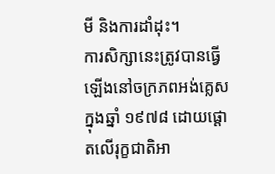មី និងការដាំដុះ។
ការសិក្សានេះត្រូវបានធ្វើឡើងនៅចក្រភពអង់គ្លេសក្នុងឆ្នាំ ១៩៧៨ ដោយផ្តោតលើរុក្ខជាតិអា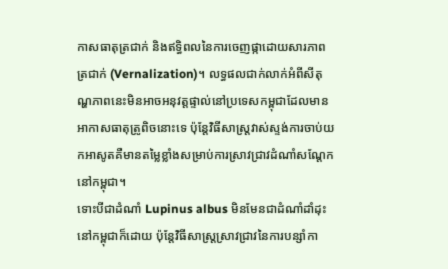កាសធាតុត្រជាក់ និងឥទ្ធិពលនៃការចេញផ្កាដោយសារភាពត្រជាក់ (Vernalization)។ លទ្ធផលជាក់លាក់អំពីសីតុណ្ហភាពនេះមិនអាចអនុវត្តផ្ទាល់នៅប្រទេសកម្ពុជាដែលមានអាកាសធាតុត្រូពិចនោះទេ ប៉ុន្តែវិធីសាស្ត្រវាស់ស្ទង់ការចាប់យកអាសូតគឺមានតម្លៃខ្លាំងសម្រាប់ការស្រាវជ្រាវដំណាំសណ្តែកនៅកម្ពុជា។
ទោះបីជាដំណាំ Lupinus albus មិនមែនជាដំណាំដាំដុះនៅកម្ពុជាក៏ដោយ ប៉ុន្តែវិធីសាស្ត្រស្រាវជ្រាវនៃការបន្សាំកា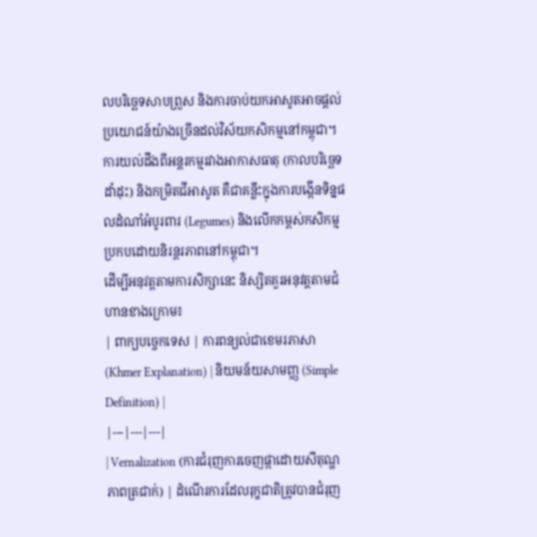លបរិច្ឆេទសាបព្រួស និងការចាប់យកអាសូតអាចផ្តល់ប្រយោជន៍យ៉ាងច្រើនដល់វិស័យកសិកម្មនៅកម្ពុជា។
ការយល់ដឹងពីអន្តរកម្មរវាងអាកាសធាតុ (កាលបរិច្ឆេទដាំដុះ) និងកម្រិតជីអាសូត គឺជាគន្លឹះក្នុងការបង្កើនទិន្នផលដំណាំអំបូរពារ (Legumes) និងលើកកម្ពស់កសិកម្មប្រកបដោយនិរន្តរភាពនៅកម្ពុជា។
ដើម្បីអនុវត្តតាមការសិក្សានេះ និស្សិតគួរអនុវត្តតាមជំហានខាងក្រោម៖
| ពាក្យបច្ចេកទេស | ការពន្យល់ជាខេមរភាសា (Khmer Explanation) | និយមន័យសាមញ្ញ (Simple Definition) |
|---|---|---|
| Vernalization (ការជំរុញការចេញផ្កាដោយសីតុណ្ហភាពត្រជាក់) | ដំណើរការដែលរុក្ខជាតិត្រូវបានជំរុញ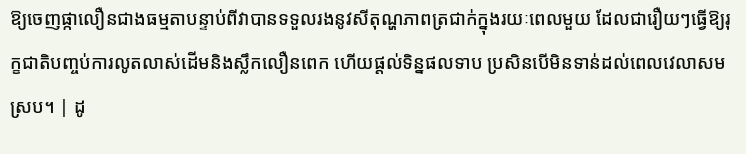ឱ្យចេញផ្កាលឿនជាងធម្មតាបន្ទាប់ពីវាបានទទួលរងនូវសីតុណ្ហភាពត្រជាក់ក្នុងរយៈពេលមួយ ដែលជារឿយៗធ្វើឱ្យរុក្ខជាតិបញ្ចប់ការលូតលាស់ដើមនិងស្លឹកលឿនពេក ហើយផ្តល់ទិន្នផលទាប ប្រសិនបើមិនទាន់ដល់ពេលវេលាសមស្រប។ | ដូ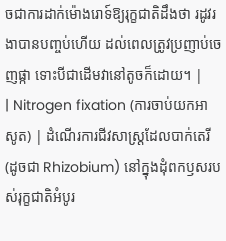ចជាការដាក់ម៉ោងរោទ៍ឱ្យរុក្ខជាតិដឹងថា រដូវរងាបានបញ្ចប់ហើយ ដល់ពេលត្រូវប្រញាប់ចេញផ្កា ទោះបីជាដើមវានៅតូចក៏ដោយ។ |
| Nitrogen fixation (ការចាប់យកអាសូត) | ដំណើរការជីវសាស្ត្រដែលបាក់តេរី (ដូចជា Rhizobium) នៅក្នុងដុំពកឫសរបស់រុក្ខជាតិអំបូរ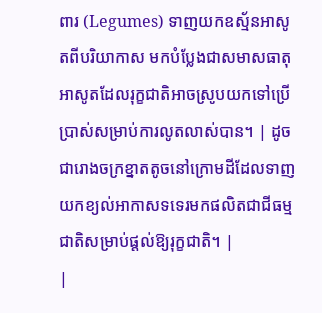ពារ (Legumes) ទាញយកឧស្ម័នអាសូតពីបរិយាកាស មកបំប្លែងជាសមាសធាតុអាសូតដែលរុក្ខជាតិអាចស្រូបយកទៅប្រើប្រាស់សម្រាប់ការលូតលាស់បាន។ | ដូចជារោងចក្រខ្នាតតូចនៅក្រោមដីដែលទាញយកខ្យល់អាកាសទទេរមកផលិតជាជីធម្មជាតិសម្រាប់ផ្តល់ឱ្យរុក្ខជាតិ។ |
|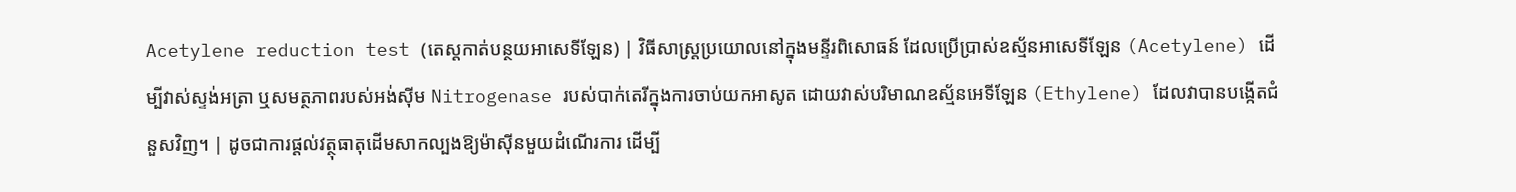Acetylene reduction test (តេស្តកាត់បន្ថយអាសេទីឡែន) | វិធីសាស្ត្រប្រយោលនៅក្នុងមន្ទីរពិសោធន៍ ដែលប្រើប្រាស់ឧស្ម័នអាសេទីឡែន (Acetylene) ដើម្បីវាស់ស្ទង់អត្រា ឬសមត្ថភាពរបស់អង់ស៊ីម Nitrogenase របស់បាក់តេរីក្នុងការចាប់យកអាសូត ដោយវាស់បរិមាណឧស្ម័នអេទីឡែន (Ethylene) ដែលវាបានបង្កើតជំនួសវិញ។ | ដូចជាការផ្តល់វត្ថុធាតុដើមសាកល្បងឱ្យម៉ាស៊ីនមួយដំណើរការ ដើម្បី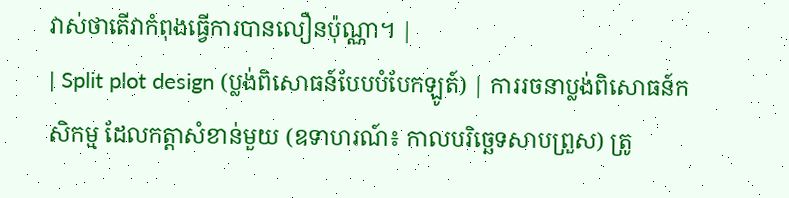វាស់ថាតើវាកំពុងធ្វើការបានលឿនប៉ុណ្ណា។ |
| Split plot design (ប្លង់ពិសោធន៍បែបបំបែកឡូត៍) | ការរចនាប្លង់ពិសោធន៍កសិកម្ម ដែលកត្តាសំខាន់មួយ (ឧទាហរណ៍៖ កាលបរិច្ឆេទសាបព្រួស) ត្រូ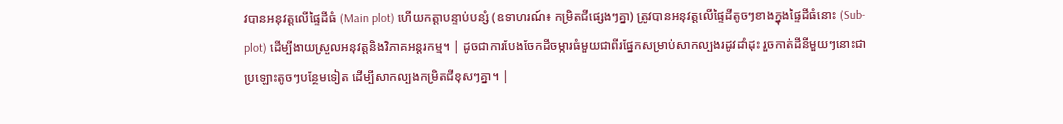វបានអនុវត្តលើផ្ទៃដីធំ (Main plot) ហើយកត្តាបន្ទាប់បន្សំ (ឧទាហរណ៍៖ កម្រិតជីផ្សេងៗគ្នា) ត្រូវបានអនុវត្តលើផ្ទៃដីតូចៗខាងក្នុងផ្ទៃដីធំនោះ (Sub-plot) ដើម្បីងាយស្រួលអនុវត្តនិងវិភាគអន្តរកម្ម។ | ដូចជាការបែងចែកដីចម្ការធំមួយជាពីរផ្នែកសម្រាប់សាកល្បងរដូវដាំដុះ រួចកាត់ដីនីមួយៗនោះជាប្រឡោះតូចៗបន្ថែមទៀត ដើម្បីសាកល្បងកម្រិតជីខុសៗគ្នា។ |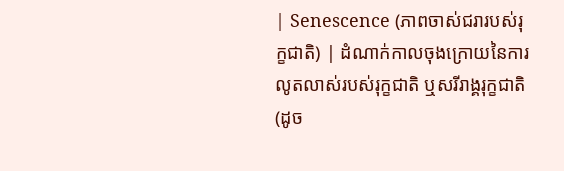| Senescence (ភាពចាស់ជរារបស់រុក្ខជាតិ) | ដំណាក់កាលចុងក្រោយនៃការលូតលាស់របស់រុក្ខជាតិ ឬសរីរាង្គរុក្ខជាតិ (ដូច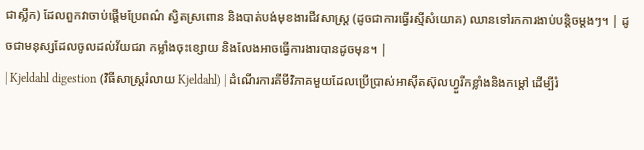ជាស្លឹក) ដែលពួកវាចាប់ផ្តើមប្រែពណ៌ ស្វិតស្រពោន និងបាត់បង់មុខងារជីវសាស្ត្រ (ដូចជាការធ្វើរស្មីសំយោគ) ឈានទៅរកការងាប់បន្តិចម្តងៗ។ | ដូចជាមនុស្សដែលចូលដល់វ័យជរា កម្លាំងចុះខ្សោយ និងលែងអាចធ្វើការងារបានដូចមុន។ |
| Kjeldahl digestion (វិធីសាស្ត្ររំលាយ Kjeldahl) | ដំណើរការគីមីវិភាគមួយដែលប្រើប្រាស់អាស៊ីតស៊ុលហ្វួរីកខ្លាំងនិងកម្តៅ ដើម្បីរំ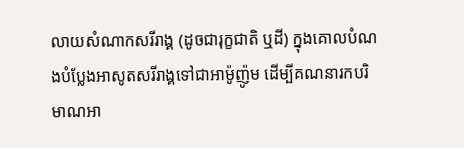លាយសំណាកសរីរាង្គ (ដូចជារុក្ខជាតិ ឬដី) ក្នុងគោលបំណងបំប្លែងអាសូតសរីរាង្គទៅជាអាម៉ូញ៉ូម ដើម្បីគណនារកបរិមាណអា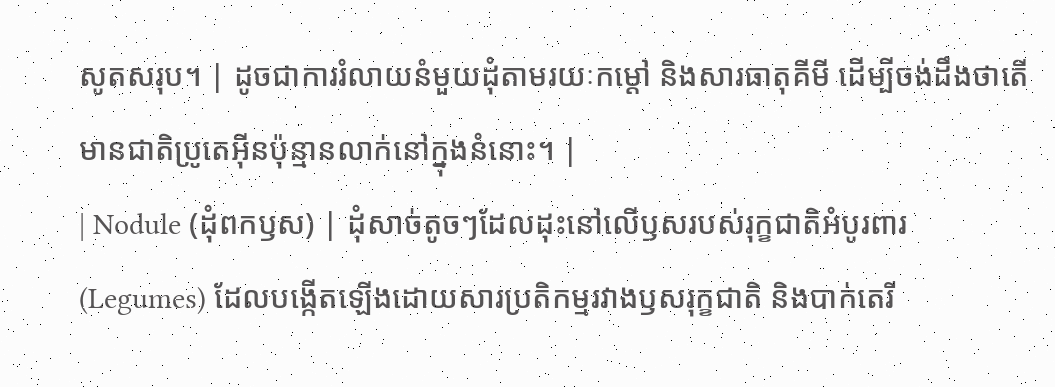សូតសរុប។ | ដូចជាការរំលាយនំមួយដុំតាមរយៈកម្តៅ និងសារធាតុគីមី ដើម្បីចង់ដឹងថាតើមានជាតិប្រូតេអ៊ីនប៉ុន្មានលាក់នៅក្នុងនំនោះ។ |
| Nodule (ដុំពកឫស) | ដុំសាច់តូចៗដែលដុះនៅលើឫសរបស់រុក្ខជាតិអំបូរពារ (Legumes) ដែលបង្កើតឡើងដោយសារប្រតិកម្មរវាងឫសរុក្ខជាតិ និងបាក់តេរី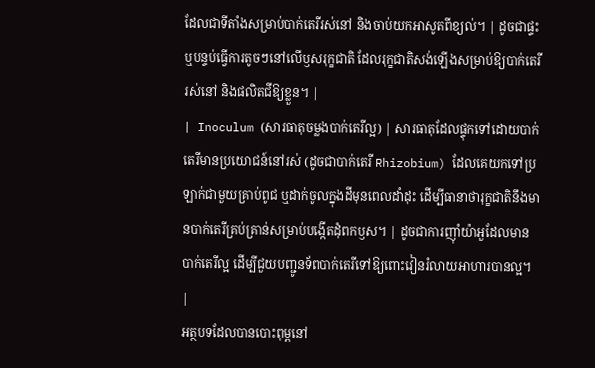ដែលជាទីតាំងសម្រាប់បាក់តេរីរស់នៅ និងចាប់យកអាសូតពីខ្យល់។ | ដូចជាផ្ទះឬបន្ទប់ធ្វើការតូចៗនៅលើឫសរុក្ខជាតិ ដែលរុក្ខជាតិសង់ឡើងសម្រាប់ឱ្យបាក់តេរីរស់នៅ និងផលិតជីឱ្យខ្លួន។ |
| Inoculum (សារធាតុចម្លងបាក់តេរីល្អ) | សារធាតុដែលផ្ទុកទៅដោយបាក់តេរីមានប្រយោជន៍នៅរស់ (ដូចជាបាក់តេរី Rhizobium) ដែលគេយកទៅប្រឡាក់ជាមួយគ្រាប់ពូជ ឬដាក់ចូលក្នុងដីមុនពេលដាំដុះ ដើម្បីធានាថារុក្ខជាតិនឹងមានបាក់តេរីគ្រប់គ្រាន់សម្រាប់បង្កើតដុំពកឫស។ | ដូចជាការញ៉ាំយ៉ាអួដែលមានបាក់តេរីល្អ ដើម្បីជួយបញ្ជូនទ័ពបាក់តេរីទៅឱ្យពោះវៀនរំលាយអាហារបានល្អ។ |
អត្ថបទដែលបានបោះពុម្ពនៅ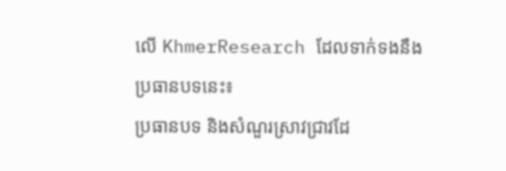លើ KhmerResearch ដែលទាក់ទងនឹងប្រធានបទនេះ៖
ប្រធានបទ និងសំណួរស្រាវជ្រាវដែ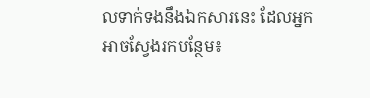លទាក់ទងនឹងឯកសារនេះ ដែលអ្នកអាចស្វែងរកបន្ថែម៖